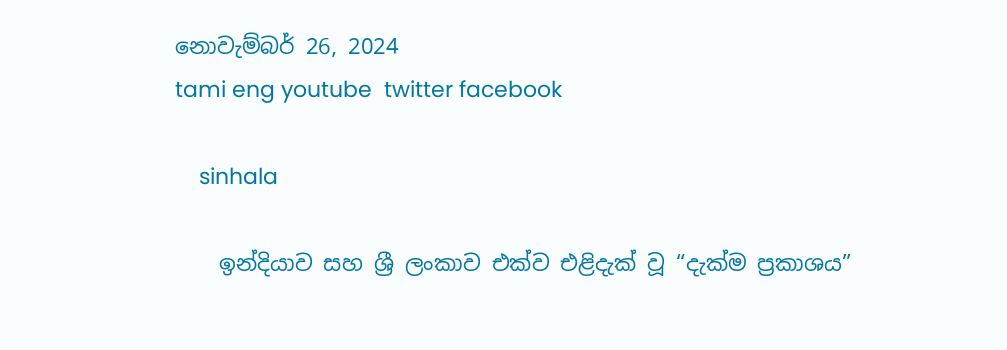නොවැම්බර් 26, 2024
tami eng youtube  twitter facebook

    sinhala

    ඉන්දියාව සහ ශ්‍රී ලංකාව එක්ව එළිදැක් වූ “දැක්ම ප්‍රකාශය”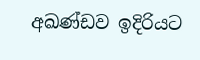අඛණ්ඩව ඉදිරියට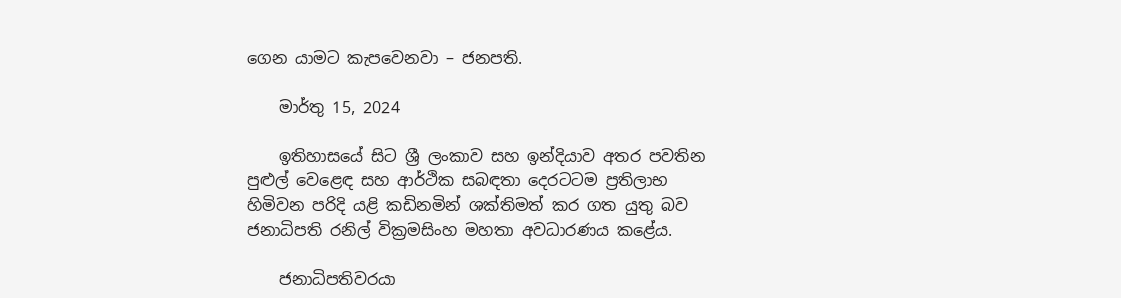ගෙන යාමට කැපවෙනවා – ජනපති.

    මාර්තු 15, 2024

    ඉතිහාසයේ සිට ශ්‍රී ලංකාව සහ ඉන්දියාව අතර පවතින පුළුල් වෙළෙඳ සහ ආර්ථික සබඳතා දෙරටටම ප්‍රතිලාභ හිමිවන පරිදි යළි කඩිනමින් ශක්තිමත් කර ගත යුතු බව ජනාධිපති රනිල් වික්‍රමසිංහ මහතා අවධාරණය කළේය.

    ජනාධිපතිවරයා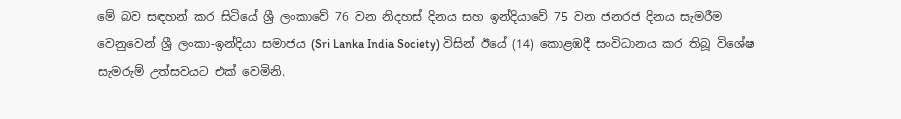මේ බව සඳහන් කර සිටියේ ශ්‍රී ලංකාවේ 76 වන නිදහස් දිනය සහ ඉන්දියාවේ 75 වන ජනරජ දිනය සැමරීම වෙනුවෙන් ශ්‍රී ලංකා-ඉන්දියා සමාජය (Sri Lanka India Society) විසින් ඊයේ (14) කොළඹදී සංවිධානය කර තිබූ විශේෂ සැමරුම් උත්සවයට එක් වෙමිනි.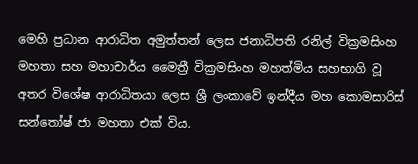මෙහි ප්‍රධාන ආරාධිත අමුත්තන් ලෙස ජනාධිපති රනිල් වික්‍රමසිංහ මහතා සහ මහාචාර්ය මෛත්‍රී වික්‍රමසිංහ මහත්මිය සහභාගි වූ අතර විශේෂ ආරාධිතයා ලෙස ශ්‍රී ලංකාවේ ඉන්දීය මහ කොමසාරිස් සන්තෝෂ් ජා මහතා එක් විය.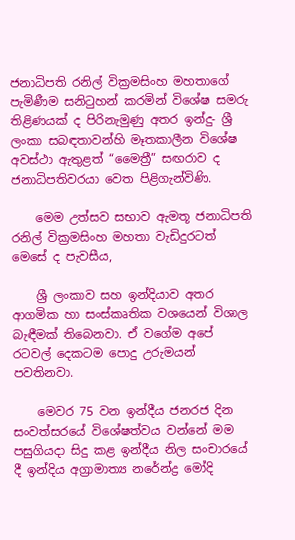ජනාධිපති රනිල් වික්‍රමසිංහ මහතාගේ පැමිණීම සනිටුහන් කරමින් විශේෂ සමරු තිළිණයක් ද පිරිනැමුණු අතර ඉන්දු- ශ්‍රී ලංකා සබඳතාවන්හි මෑතකාලීන විශේෂ අවස්ථා ඇතුළත් “මෛත්‍රී” සඟරාව ද ජනාධිපතිවරයා වෙත පිළිගැන්විණි.

    මෙම උත්සව සභාව ඇමතූ ජනාධිපති රනිල් වික්‍රමසිංහ මහතා වැඩිදුරටත් මෙසේ ද පැවසීය,

    ශ්‍රී ලංකාව සහ ඉන්දියාව අතර ආගමික හා සංස්කෘතික වශයෙන් විශාල බැඳීමක් තිබෙනවා. ඒ වගේම අපේ රටවල් දෙකටම පොදු උරුමයන් පවතිනවා.

    මෙවර 75 වන ඉන්දීය ජනරජ දින සංවත්සරයේ විශේෂත්වය වන්නේ මම පසුගියදා සිදු කළ ඉන්දීය නිල සංචාරයේ දී ඉන්දිය අග්‍රාමාත්‍ය නරේන්ද්‍ර මෝදි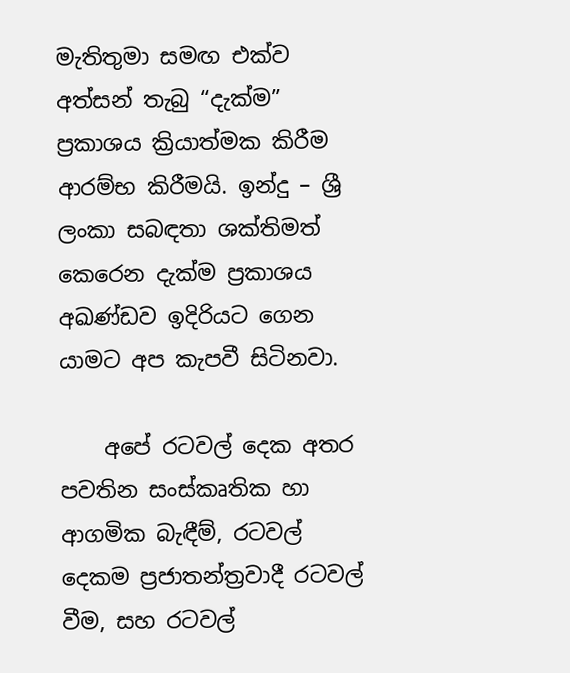මැතිතුමා සමඟ එක්ව අත්සන් තැබු “දැක්ම” ප්‍රකාශය ක්‍රියාත්මක කිරීම ආරම්භ කිරීමයි. ඉන්දු – ශ්‍රී ලංකා සබඳතා ශක්තිමත් කෙරෙන දැක්ම ප්‍රකාශය අඛණ්ඩව ඉදිරියට ගෙන යාමට අප කැපවී සිටිනවා.

    අපේ රටවල් දෙක අතර පවතින සංස්කෘතික හා ආගමික බැඳීම්, රටවල් දෙකම ප්‍රජාතන්ත්‍රවාදී රටවල් වීම, සහ රටවල්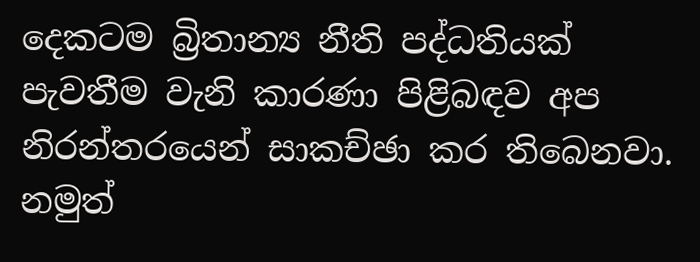දෙකටම බ්‍රිතාන්‍ය නීති පද්ධතියක් පැවතීම වැනි කාරණා පිළිබඳව අප නිරන්තරයෙන් සාකච්ඡා කර තිබෙනවා. නමුත්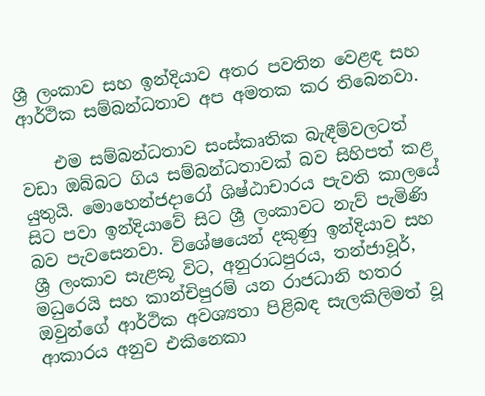ශ්‍රී ලංකාව සහ ඉන්දියාව අතර පවතින වෙළඳ සහ ආර්ථික සම්බන්ධතාව අප අමතක කර තිබෙනවා.

    එම සම්බන්ධතාව සංස්කෘතික බැඳීම්වලටත් වඩා ඔබ්බට ගිය සම්බන්ධතාවක් බව සිහිපත් කළ යුතුයි. මොහෙන්ජදාරෝ ශිෂ්ඨාචාරය පැවති කාලයේ සිට පවා ඉන්දියාවේ සිට ශ්‍රී ලංකාවට නැව් පැමිණි බව පැවසෙනවා. විශේෂයෙන් දකුණු ඉන්දියාව සහ ශ්‍රී ලංකාව සැළකූ විට, අනුරාධපුරය, තන්ජාවූර්, මධුරෙයි සහ කාන්චිපුරම් යන රාජධානි හතර ඔවුන්ගේ ආර්ථික අවශ්‍යතා පිළිබඳ සැලකිලිමත් වූ ආකාරය අනුව එකිනෙකා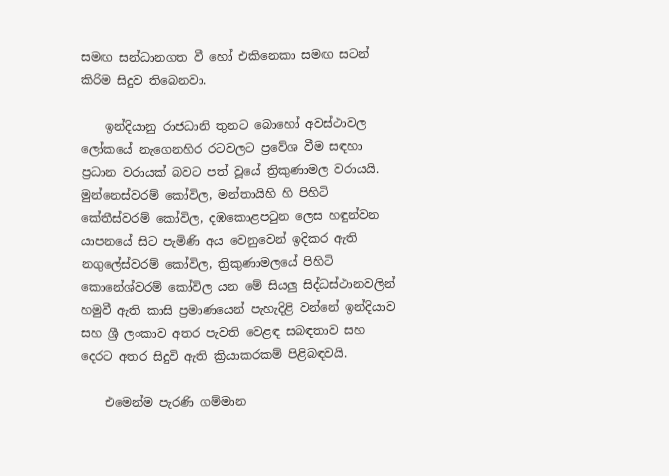සමඟ සන්ධානගත වී හෝ එකිනෙකා සමඟ සටන් කිරිම සිදුව තිබෙනවා.

    ඉන්දියානු රාජධානි තුනට බොහෝ අවස්ථාවල ලෝකයේ නැගෙනහිර රටවලට ප්‍රවේශ වීම සඳහා ප්‍රධාන වරායක් බවට පත් වූයේ ත්‍රිකුණාමල වරායයි. මුන්නෙස්වරම් කෝවිල, මන්තායිහි හි පිහිටි කේතීස්වරම් කෝවිල, දඹකොළපටුන ලෙස හඳුන්වන යාපනයේ සිට පැමිණි අය වෙනුවෙන් ඉදිකර ඇති නගුලේස්වරම් කෝවිල, ත්‍රිකුණාමලයේ පිහිටි කොනේශ්වරම් කෝවිල යන මේ සියලු සිද්ධස්ථානවලින් හමුවී ඇති කාසි ප්‍රමාණයෙන් පැහැදිළි වන්නේ ඉන්දියාව සහ ශ්‍රී ලංකාව අතර පැවති වෙළඳ සබඳතාව සහ දෙරට අතර සිදුවි ඇති ක්‍රියාකරකම් පිළිබඳවයි.

    එමෙන්ම පැරණි ගම්මාන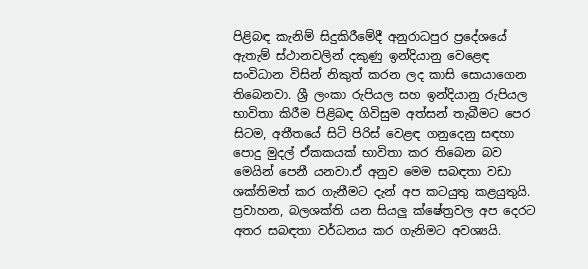පිළිබඳ කැනිම් සිදුකිරීමේදී අනුරාධපුර ප්‍රදේශයේ ඇතැම් ස්ථානවලින් දකුණු ඉන්දියානු වෙළෙඳ සංවිධාන විසින් නිකුත් කරන ලද කාසි සොයාගෙන තිබෙනවා. ශ්‍රී ලංකා රුපියල සහ ඉන්දියානු රුපියල භාවිතා කිරීම පිළිබඳ ගිවිසුම අත්සන් තැබීමට පෙර සිටම, අතීතයේ සිටි පිරිස් වෙළඳ ගනුදෙනු සඳහා පොදු මුදල් ඒකකයක් භාවිතා කර තිබෙන බව මෙයින් පෙනී යනවා.ඒ අනුව මෙම සබඳතා වඩා ශක්තිමත් කර ගැනීමට දැන් අප කටයුතු කළයුතුයි. ප්‍රවාහන, බලශක්ති යන සියලු ක්ෂේත්‍රවල අප දෙරට අතර සබඳතා වර්ධනය කර ගැනිමට අවශ්‍යයි.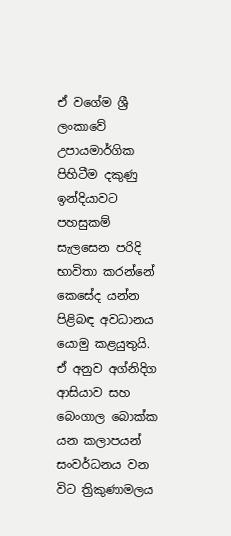ඒ වගේම ශ්‍රී ලංකාවේ උපායමාර්ගික පිහිටීම දකුණු ඉන්දියාවට පහසුකම් සැලසෙන පරිදි භාවිතා කරන්නේ කෙසේද යන්න පිළිබඳ අවධානය යොමු කළයුතුයි. ඒ අනුව අග්නිදිග ආසියාව සහ බෙංගාල බොක්ක යන කලාපයන් සංවර්ධනය වන විට ත්‍රිකුණාමලය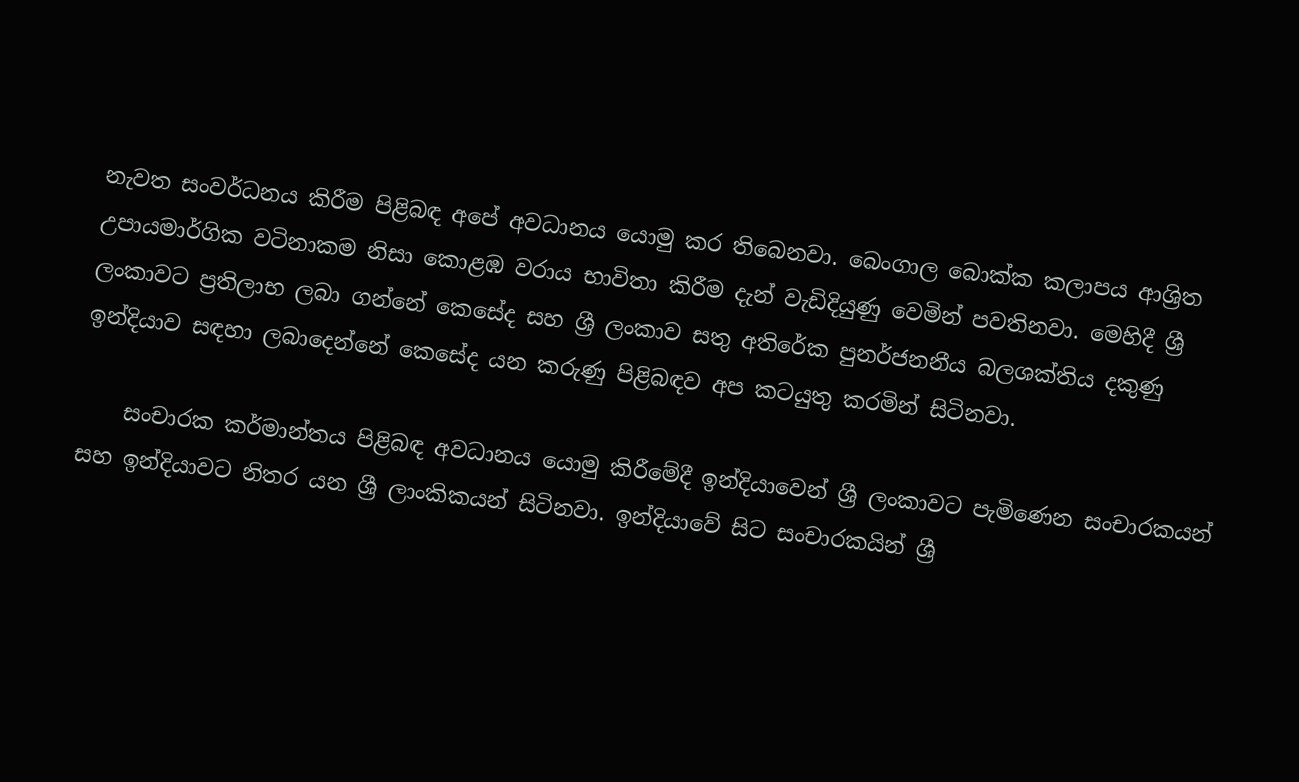නැවත සංවර්ධනය කිරීම පිළිබඳ අපේ අවධානය යොමු කර තිබෙනවා. බෙංගාල බොක්ක කලාපය ආශ්‍රිත උපායමාර්ගික වටිනාකම නිසා කොළඹ වරාය භාවිතා කිරීම දැන් වැඩිදියුණු වෙමින් පවතිනවා. මෙහිදී ශ්‍රී ලංකාවට ප්‍රතිලාභ ලබා ගන්නේ කෙසේද සහ ශ්‍රී ලංකාව සතු අතිරේක පුනර්ජනනීය බලශක්තිය දකුණු ඉන්දියාව සඳහා ලබාදෙන්නේ කෙසේද යන කරුණු පිළිබඳව අප කටයුතු කරමින් සිටිනවා.

    සංචාරක කර්මාන්තය පිළිබඳ අවධානය යොමු කිරීමේදී ඉන්දියාවෙන් ශ්‍රී ලංකාවට පැමිණෙන සංචාරකයන් සහ ඉන්දියාවට නිතර යන ශ්‍රී ලාංකිකයන් සිටිනවා. ඉන්දියාවේ සිට සංචාරකයින් ශ්‍රී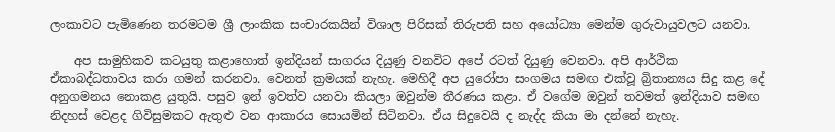ලංකාවට පැමිණෙන තරමටම ශ්‍රී ලාංකික සංචාරකයින් විශාල පිරිසක් තිරුපති සහ අයෝධ්‍යා මෙන්ම ගුරුවායුවලට යනවා.

    අප සාමුහිකව කටයුතු කළාහොත් ඉන්දියන් සාගරය දියුණු වනවිට අපේ රටත් දියුණු වෙනවා. අපි ආර්ථික ඒකාබද්ධතාවය කරා ගමන් කරනවා. වෙනත් ක්‍රමයක් නැහැ. මෙහිදී අප යුරෝපා සංගමය සමඟ එක්වූ බ්‍රිතාන්‍යය සිදු කළ දේ අනුගමනය නොකළ යුතුයි. පසුව ඉන් ඉවත්ව යනවා කියලා ඔවුන්ම තීරණය කළා. ඒ වගේම ඔවුන් තවමත් ඉන්දියාව සමඟ නිදහස් වෙළද ගිවිසුමකට ඇතුළු වන ආකාරය සොයමින් සිටිනවා. ඒය සිදුවෙයි ද නැද්ද කියා මා දන්නේ නැහැ.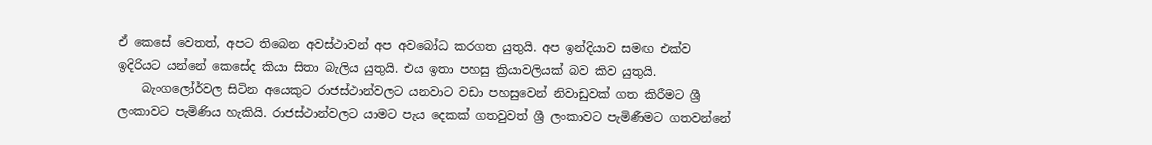ඒ කෙසේ වෙතත්, අපට තිබෙන අවස්ථාවන් අප අවබෝධ කරගත යුතුයි. අප ඉන්දියාව සමඟ එක්ව ඉදිරියට යන්නේ කෙසේද කියා සිතා බැලිය යුතුයි. එය ඉතා පහසු ක්‍රියාවලියක් බව කිව යුතුයි.
    බැංගලෝර්වල සිටින අයෙකුට රාජස්ථාන්වලට යනවාට වඩා පහසුවෙන් නිවාඩුවක් ගත කිරීමට ශ්‍රී ලංකාවට පැමිණිය හැකියි. රාජස්ථාන්වලට යාමට පැය දෙකක් ගතවුවත් ශ්‍රී ලංකාවට පැමිණීමට ගතවන්නේ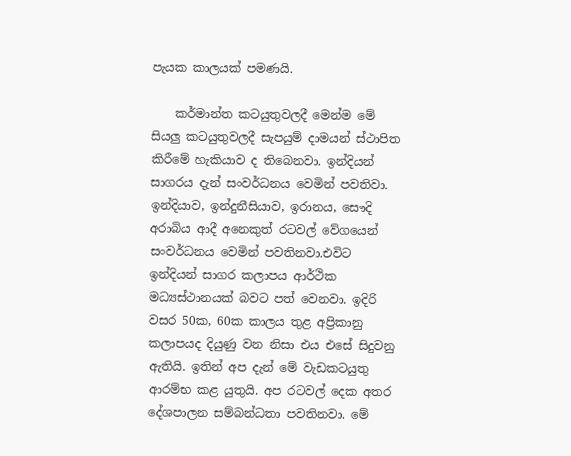පැයක කාලයක් පමණයි.

    කර්මාන්ත කටයුතුවලදී මෙන්ම මේ සියලු කටයුතුවලදී සැපයුම් දාමයන් ස්ථාපිත කිරීමේ හැකියාව ද තිබෙනවා. ඉන්දියන් සාගරය දැන් සංවර්ධනය වෙමින් පවතිවා. ඉන්දියාව, ඉන්දුනීසියාව, ඉරානය, සෞදි අරාබිය ආදී අනෙකුත් රටවල් වේගයෙන් සංවර්ධනය වෙමින් පවතිනවා.එවිට ඉන්දියන් සාගර කලාපය ආර්ථික මධ්‍යස්ථානයක් බවට පත් වෙනවා. ඉදිරි වසර 50ක, 60ක කාලය තුළ අප්‍රිකානු කලාපයද දියුණු වන නිසා එය එසේ සිදුවනු ඇතියි. ඉතින් අප දැන් මේ වැඩකටයුතු ආරම්භ කළ යුතුයි. අප රටවල් දෙක අතර දේශපාලන සම්බන්ධතා පවතිනවා. මේ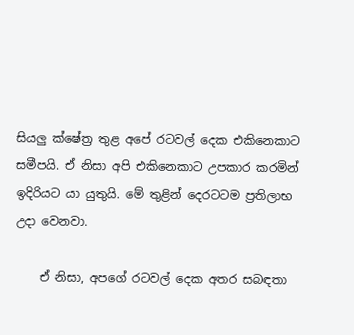සියලු ක්ෂේත්‍ර තුළ අපේ රටවල් දෙක එකිනෙකාට සමීපයි. ඒ නිසා අපි එකිනෙකාට උපකාර කරමින් ඉදිරියට යා යුතුයි. මේ තුළින් දෙරටටම ප්‍රතිලාභ උදා වෙනවා.

    ඒ නිසා, අපගේ රටවල් දෙක අතර සබඳතා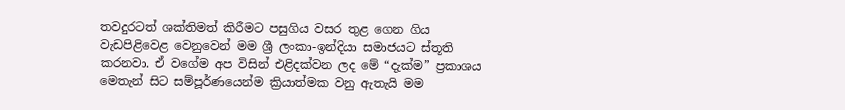තවදුරටත් ශක්තිමත් කිරීමට පසුගිය වසර තුළ ගෙන ගිය වැඩපිළිවෙළ වෙනුවෙන් මම ශ්‍රී ලංකා-ඉන්දියා සමාජයට ස්තූති කරනවා. ඒ වගේම අප විසින් එළිදක්වන ලද මේ “දැක්ම” ප්‍රකාශය මෙතැන් සිට සම්පූර්ණයෙන්ම ක්‍රියාත්මක වනු ඇතැයි මම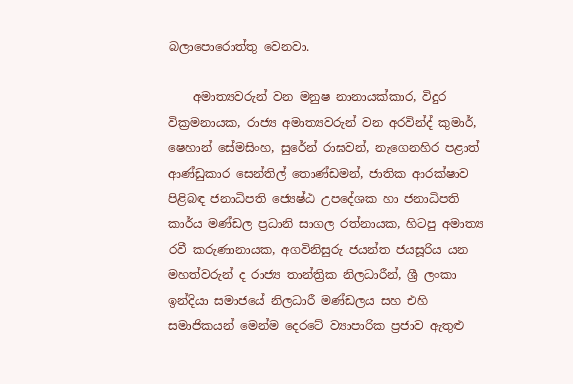බලාපොරොත්තු වෙනවා.

    අමාත්‍යවරුන් වන මනුෂ නානායක්කාර, විදුර වික්‍රමනායක, රාජ්‍ය අමාත්‍යවරුන් වන අරවින්ද් කුමාර්, ෂෙහාන් සේමසිංහ, සුරේන් රාඝවන්, නැගෙනහිර පළාත් ආණ්ඩුකාර සෙන්තිල් තොණ්ඩමන්, ජාතික ආරක්ෂාව පිළිබඳ ජනාධිපති ජ්‍යෙෂ්ඨ උපදේශක හා ජනාධිපති කාර්ය මණ්ඩල ප්‍රධානි සාගල රත්නායක, හිටපු අමාත්‍ය රවී කරුණානායක, අගවිනිසුරු ජයන්ත ජයසූරිය යන මහත්වරුන් ද රාජ්‍ය තාන්ත්‍රික නිලධාරීන්, ශ්‍රී ලංකා ඉන්දියා සමාජයේ නිලධාරී මණ්ඩලය සහ එහි සමාජිකයන් මෙන්ම දෙරටේ ව්‍යාපාරික ප්‍රජාව ඇතුළු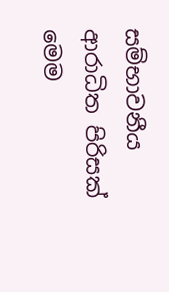සම්භාවනීය ආරාධිත පිරිසක් මෙම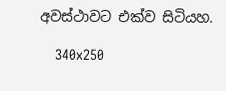අවස්ථාවට එක්ව සිටියහ.

    340x250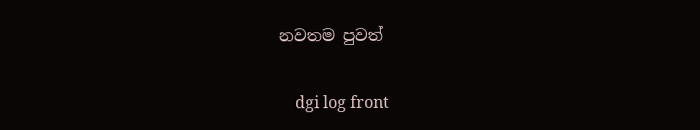නවතම පුවත්

    dgi log front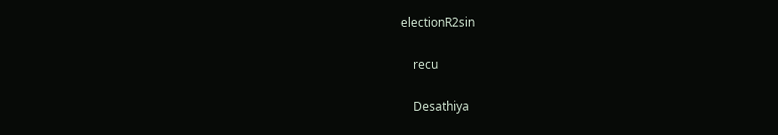electionR2sin

    recu

    Desathiya